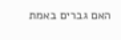האם גברים באמת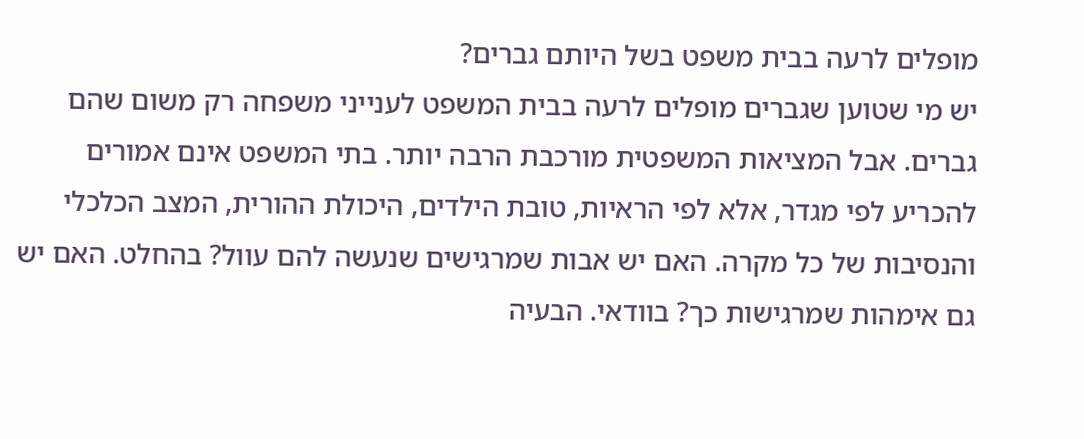מופלים לרעה בבית משפט בשל היותם גברים?
יש מי שטוען שגברים מופלים לרעה בבית המשפט לענייני משפחה רק משום שהם גברים. אבל המציאות המשפטית מורכבת הרבה יותר. בתי המשפט אינם אמורים להכריע לפי מגדר, אלא לפי הראיות, טובת הילדים, היכולת ההורית, המצב הכלכלי והנסיבות של כל מקרה. האם יש אבות שמרגישים שנעשה להם עוול? בהחלט. האם יש גם אימהות שמרגישות כך? בוודאי. הבעיה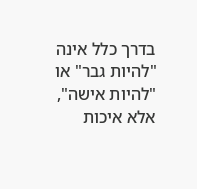בדרך כלל אינה "להיות גבר" או "להיות אישה", אלא איכות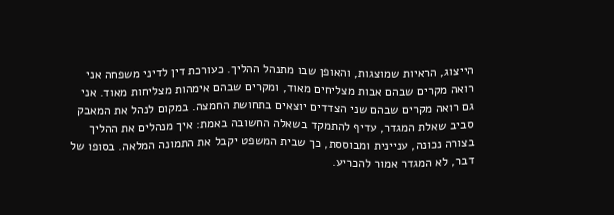הייצוג, הראיות שמוצגות, והאופן שבו מתנהל ההליך. כעורכת דין לדיני משפחה אני רואה מקרים שבהם אבות מצליחים מאוד, ומקרים שבהם אימהות מצליחות מאוד. אני גם רואה מקרים שבהם שני הצדדים יוצאים בתחושת החמצה. במקום לנהל את המאבק סביב שאלת המגדר, עדיף להתמקד בשאלה החשובה באמת: איך מנהלים את ההליך בצורה נכונה, עניינית ומבוססת, כך שבית המשפט יקבל את התמונה המלאה. בסופו של דבר, לא המגדר אמור להכריע.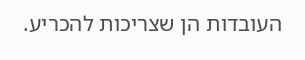העובדות הן שצריכות להכריע.